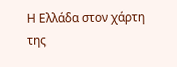Η Ελλάδα στον χάρτη της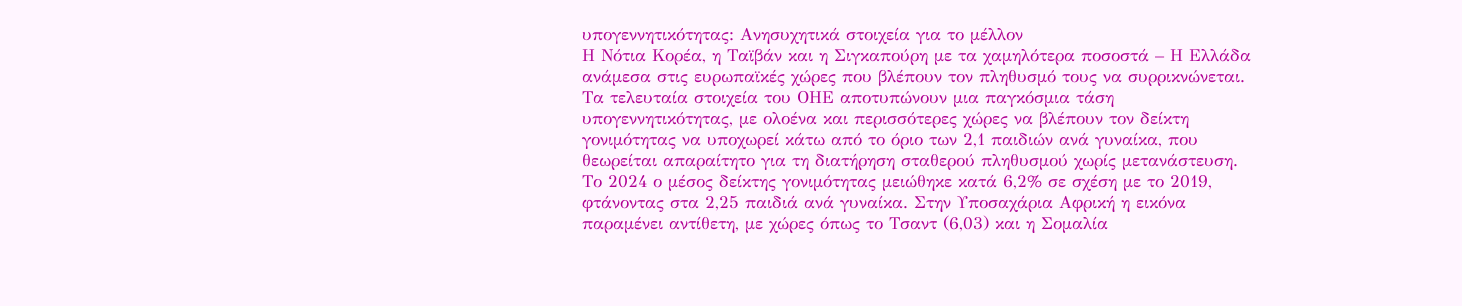υπογεννητικότητας: Ανησυχητικά στοιχεία για το μέλλον
Η Νότια Κορέα, η Ταϊβάν και η Σιγκαπούρη με τα χαμηλότερα ποσοστά – Η Ελλάδα ανάμεσα στις ευρωπαϊκές χώρες που βλέπουν τον πληθυσμό τους να συρρικνώνεται.
Τα τελευταία στοιχεία του ΟΗΕ αποτυπώνουν μια παγκόσμια τάση υπογεννητικότητας, με ολοένα και περισσότερες χώρες να βλέπουν τον δείκτη γονιμότητας να υποχωρεί κάτω από το όριο των 2,1 παιδιών ανά γυναίκα, που θεωρείται απαραίτητο για τη διατήρηση σταθερού πληθυσμού χωρίς μετανάστευση.
Το 2024 ο μέσος δείκτης γονιμότητας μειώθηκε κατά 6,2% σε σχέση με το 2019, φτάνοντας στα 2,25 παιδιά ανά γυναίκα. Στην Υποσαχάρια Αφρική η εικόνα παραμένει αντίθετη, με χώρες όπως το Τσαντ (6,03) και η Σομαλία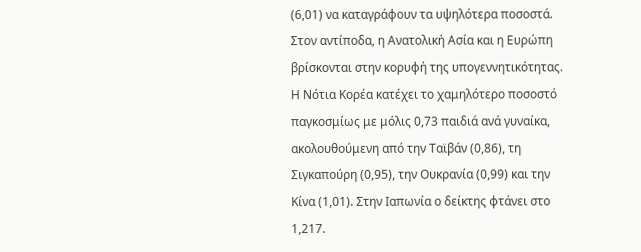(6,01) να καταγράφουν τα υψηλότερα ποσοστά.
Στον αντίποδα, η Ανατολική Ασία και η Ευρώπη βρίσκονται στην κορυφή της υπογεννητικότητας. Η Νότια Κορέα κατέχει το χαμηλότερο ποσοστό παγκοσμίως με μόλις 0,73 παιδιά ανά γυναίκα, ακολουθούμενη από την Ταϊβάν (0,86), τη Σιγκαπούρη (0,95), την Ουκρανία (0,99) και την Κίνα (1,01). Στην Ιαπωνία ο δείκτης φτάνει στο 1,217.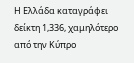Η Ελλάδα καταγράφει δείκτη 1,336, χαμηλότερο από την Κύπρο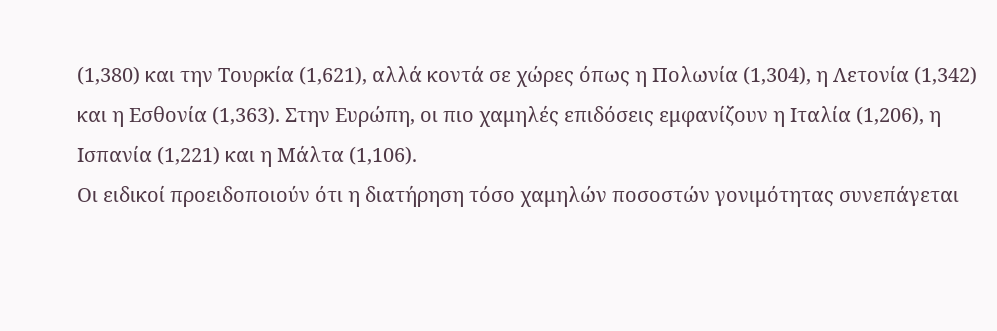(1,380) και την Τουρκία (1,621), αλλά κοντά σε χώρες όπως η Πολωνία (1,304), η Λετονία (1,342) και η Εσθονία (1,363). Στην Ευρώπη, οι πιο χαμηλές επιδόσεις εμφανίζουν η Ιταλία (1,206), η Ισπανία (1,221) και η Μάλτα (1,106).
Οι ειδικοί προειδοποιούν ότι η διατήρηση τόσο χαμηλών ποσοστών γονιμότητας συνεπάγεται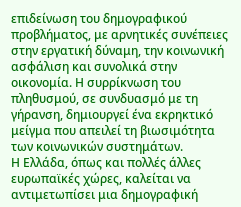επιδείνωση του δημογραφικού προβλήματος, με αρνητικές συνέπειες στην εργατική δύναμη, την κοινωνική ασφάλιση και συνολικά στην οικονομία. Η συρρίκνωση του πληθυσμού, σε συνδυασμό με τη γήρανση, δημιουργεί ένα εκρηκτικό μείγμα που απειλεί τη βιωσιμότητα των κοινωνικών συστημάτων.
Η Ελλάδα, όπως και πολλές άλλες ευρωπαϊκές χώρες, καλείται να αντιμετωπίσει μια δημογραφική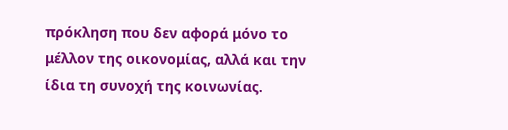πρόκληση που δεν αφορά μόνο το μέλλον της οικονομίας, αλλά και την ίδια τη συνοχή της κοινωνίας.